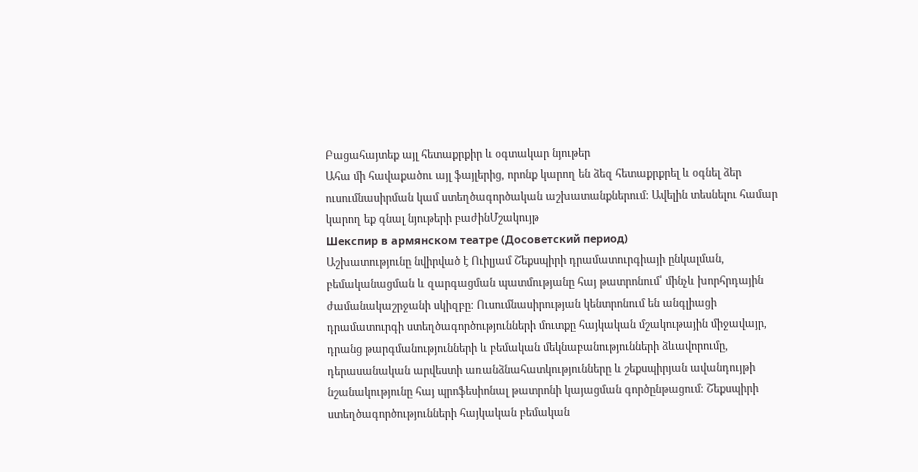Բացահայտեք այլ հետաքրքիր և օգտակար նյութեր
Ահա մի հավաքածու այլ ֆայլերից, որոնք կարող են ձեզ հետաքրքրել և օգնել ձեր ուսումնասիրման կամ ստեղծագործական աշխատանքներում: Ավելին տեսնելու համար կարող եք գնալ նյութերի բաժինՄշակույթ
Шекспир в армянском театре (Досоветский период)
Աշխատությունը նվիրված է Ուիլյամ Շեքսպիրի դրամատուրգիայի ընկալման, բեմականացման և զարգացման պատմությանը հայ թատրոնում՝ մինչև խորհրդային ժամանակաշրջանի սկիզբը։ Ուսումնասիրության կենտրոնում են անգլիացի դրամատուրգի ստեղծագործությունների մուտքը հայկական մշակութային միջավայր, դրանց թարգմանությունների և բեմական մեկնաբանությունների ձևավորումը, դերասանական արվեստի առանձնահատկությունները և շեքսպիրյան ավանդույթի նշանակությունը հայ պրոֆեսիոնալ թատրոնի կայացման գործընթացում։ Շեքսպիրի ստեղծագործությունների հայկական բեմական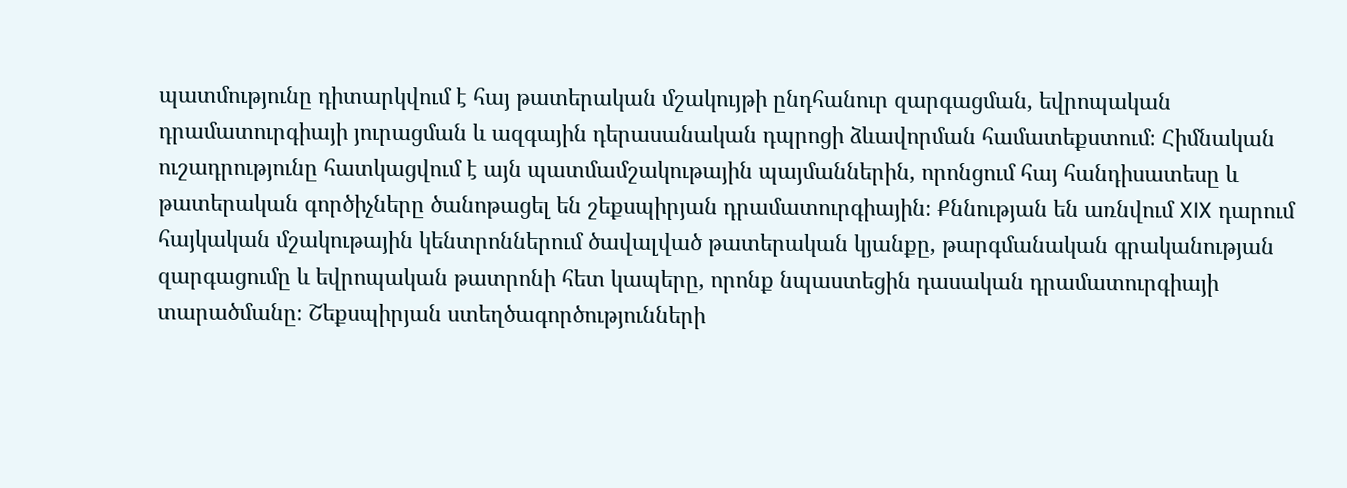պատմությունը դիտարկվում է հայ թատերական մշակույթի ընդհանուր զարգացման, եվրոպական դրամատուրգիայի յուրացման և ազգային դերասանական դպրոցի ձևավորման համատեքստում։ Հիմնական ուշադրությունը հատկացվում է այն պատմամշակութային պայմաններին, որոնցում հայ հանդիսատեսը և թատերական գործիչները ծանոթացել են շեքսպիրյան դրամատուրգիային։ Քննության են առնվում XIX դարում հայկական մշակութային կենտրոններում ծավալված թատերական կյանքը, թարգմանական գրականության զարգացումը և եվրոպական թատրոնի հետ կապերը, որոնք նպաստեցին դասական դրամատուրգիայի տարածմանը։ Շեքսպիրյան ստեղծագործությունների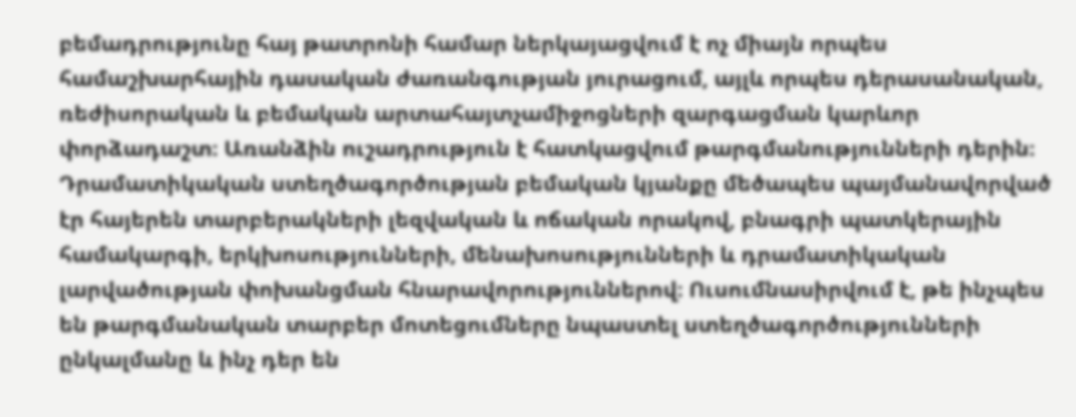բեմադրությունը հայ թատրոնի համար ներկայացվում է ոչ միայն որպես համաշխարհային դասական ժառանգության յուրացում, այլև որպես դերասանական, ռեժիսորական և բեմական արտահայտչամիջոցների զարգացման կարևոր փորձադաշտ։ Առանձին ուշադրություն է հատկացվում թարգմանությունների դերին։ Դրամատիկական ստեղծագործության բեմական կյանքը մեծապես պայմանավորված էր հայերեն տարբերակների լեզվական և ոճական որակով, բնագրի պատկերային համակարգի, երկխոսությունների, մենախոսությունների և դրամատիկական լարվածության փոխանցման հնարավորություններով։ Ուսումնասիրվում է, թե ինչպես են թարգմանական տարբեր մոտեցումները նպաստել ստեղծագործությունների ընկալմանը և ինչ դեր են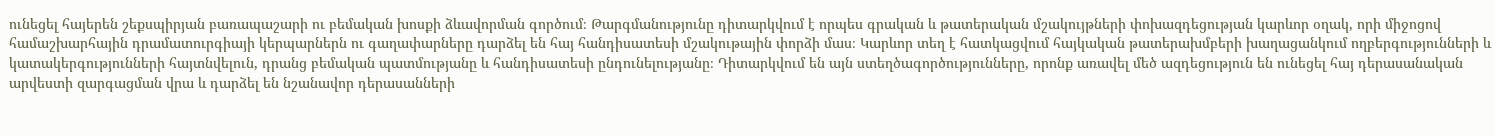ունեցել հայերեն շեքսպիրյան բառապաշարի ու բեմական խոսքի ձևավորման գործում։ Թարգմանությունը դիտարկվում է որպես գրական և թատերական մշակույթների փոխազդեցության կարևոր օղակ, որի միջոցով համաշխարհային դրամատուրգիայի կերպարներն ու գաղափարները դարձել են հայ հանդիսատեսի մշակութային փորձի մաս։ Կարևոր տեղ է հատկացվում հայկական թատերախմբերի խաղացանկում ողբերգությունների և կատակերգությունների հայտնվելուն, դրանց բեմական պատմությանը և հանդիսատեսի ընդունելությանը։ Դիտարկվում են այն ստեղծագործությունները, որոնք առավել մեծ ազդեցություն են ունեցել հայ դերասանական արվեստի զարգացման վրա և դարձել են նշանավոր դերասանների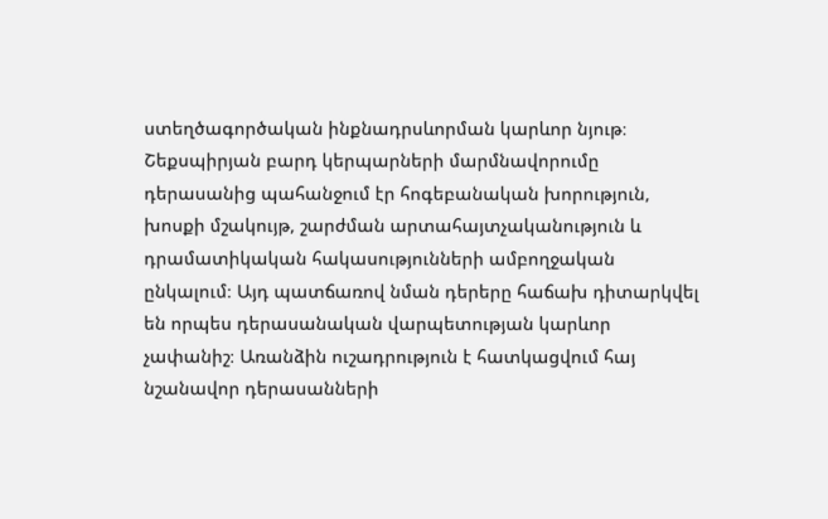ստեղծագործական ինքնադրսևորման կարևոր նյութ։ Շեքսպիրյան բարդ կերպարների մարմնավորումը դերասանից պահանջում էր հոգեբանական խորություն, խոսքի մշակույթ, շարժման արտահայտչականություն և դրամատիկական հակասությունների ամբողջական ընկալում։ Այդ պատճառով նման դերերը հաճախ դիտարկվել են որպես դերասանական վարպետության կարևոր չափանիշ։ Առանձին ուշադրություն է հատկացվում հայ նշանավոր դերասանների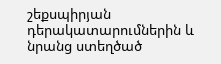շեքսպիրյան դերակատարումներին և նրանց ստեղծած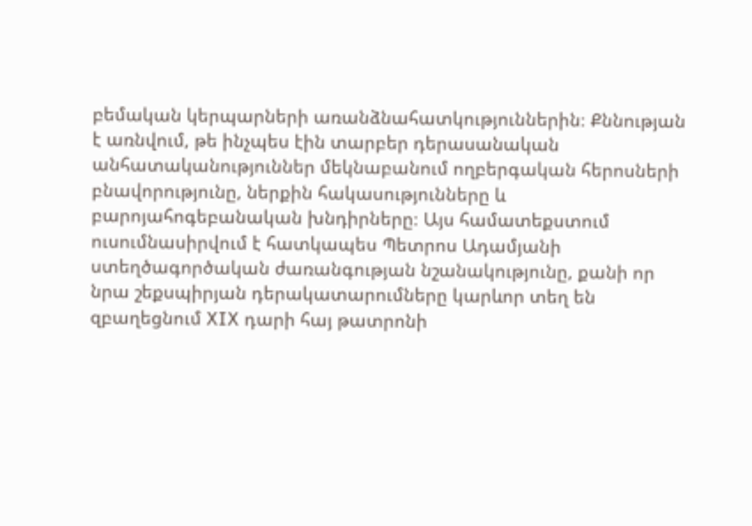բեմական կերպարների առանձնահատկություններին։ Քննության է առնվում, թե ինչպես էին տարբեր դերասանական անհատականություններ մեկնաբանում ողբերգական հերոսների բնավորությունը, ներքին հակասությունները և բարոյահոգեբանական խնդիրները։ Այս համատեքստում ուսումնասիրվում է հատկապես Պետրոս Ադամյանի ստեղծագործական ժառանգության նշանակությունը, քանի որ նրա շեքսպիրյան դերակատարումները կարևոր տեղ են զբաղեցնում XIX դարի հայ թատրոնի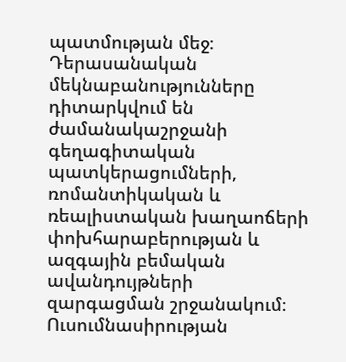պատմության մեջ։ Դերասանական մեկնաբանությունները դիտարկվում են ժամանակաշրջանի գեղագիտական պատկերացումների, ռոմանտիկական և ռեալիստական խաղաոճերի փոխհարաբերության և ազգային բեմական ավանդույթների զարգացման շրջանակում։ Ուսումնասիրության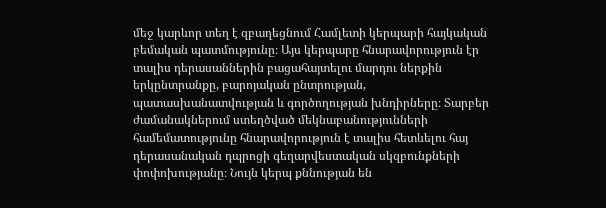մեջ կարևոր տեղ է զբաղեցնում Համլետի կերպարի հայկական բեմական պատմությունը։ Այս կերպարը հնարավորություն էր տալիս դերասաններին բացահայտելու մարդու ներքին երկընտրանքը, բարոյական ընտրության, պատասխանատվության և գործողության խնդիրները։ Տարբեր ժամանակներում ստեղծված մեկնաբանությունների համեմատությունը հնարավորություն է տալիս հետևելու հայ դերասանական դպրոցի գեղարվեստական սկզբունքների փոփոխությանը։ Նույն կերպ քննության են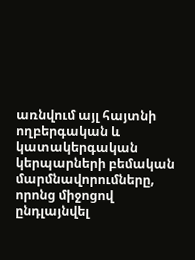առնվում այլ հայտնի ողբերգական և կատակերգական կերպարների բեմական մարմնավորումները, որոնց միջոցով ընդլայնվել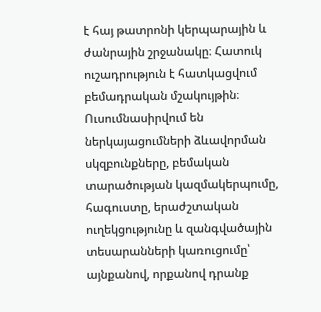է հայ թատրոնի կերպարային և ժանրային շրջանակը։ Հատուկ ուշադրություն է հատկացվում բեմադրական մշակույթին։ Ուսումնասիրվում են ներկայացումների ձևավորման սկզբունքները, բեմական տարածության կազմակերպումը, հագուստը, երաժշտական ուղեկցությունը և զանգվածային տեսարանների կառուցումը՝ այնքանով, որքանով դրանք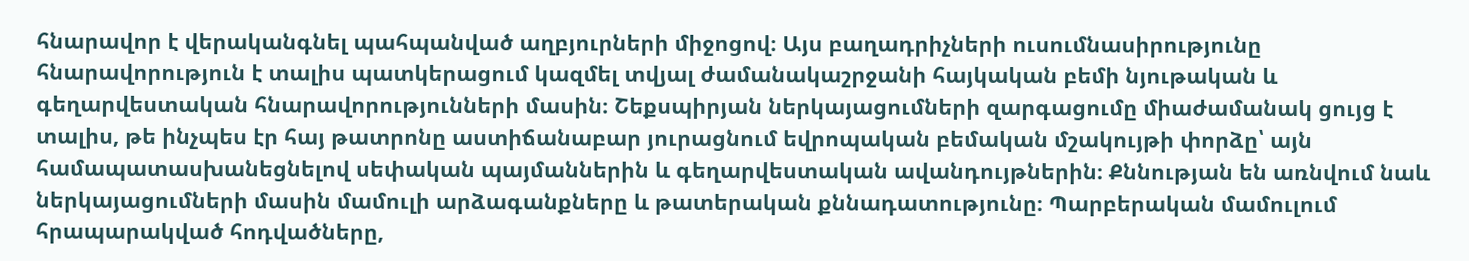հնարավոր է վերականգնել պահպանված աղբյուրների միջոցով։ Այս բաղադրիչների ուսումնասիրությունը հնարավորություն է տալիս պատկերացում կազմել տվյալ ժամանակաշրջանի հայկական բեմի նյութական և գեղարվեստական հնարավորությունների մասին։ Շեքսպիրյան ներկայացումների զարգացումը միաժամանակ ցույց է տալիս, թե ինչպես էր հայ թատրոնը աստիճանաբար յուրացնում եվրոպական բեմական մշակույթի փորձը՝ այն համապատասխանեցնելով սեփական պայմաններին և գեղարվեստական ավանդույթներին։ Քննության են առնվում նաև ներկայացումների մասին մամուլի արձագանքները և թատերական քննադատությունը։ Պարբերական մամուլում հրապարակված հոդվածները,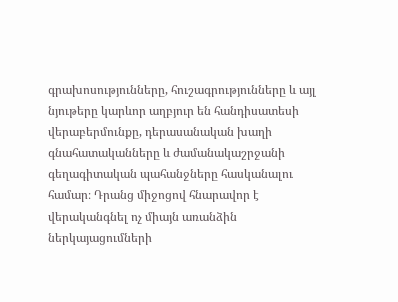գրախոսությունները, հուշագրությունները և այլ նյութերը կարևոր աղբյուր են հանդիսատեսի վերաբերմունքը, դերասանական խաղի գնահատականները և ժամանակաշրջանի գեղագիտական պահանջները հասկանալու համար։ Դրանց միջոցով հնարավոր է վերականգնել ոչ միայն առանձին ներկայացումների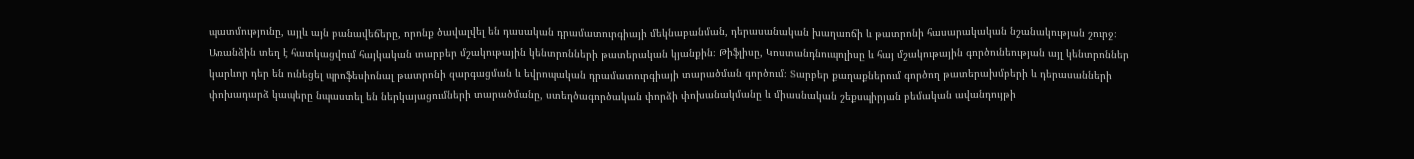պատմությունը, այլև այն բանավեճերը, որոնք ծավալվել են դասական դրամատուրգիայի մեկնաբանման, դերասանական խաղաոճի և թատրոնի հասարակական նշանակության շուրջ։ Առանձին տեղ է հատկացվում հայկական տարբեր մշակութային կենտրոնների թատերական կյանքին։ Թիֆլիսը, Կոստանդնուպոլիսը և հայ մշակութային գործունեության այլ կենտրոններ կարևոր դեր են ունեցել պրոֆեսիոնալ թատրոնի զարգացման և եվրոպական դրամատուրգիայի տարածման գործում։ Տարբեր քաղաքներում գործող թատերախմբերի և դերասանների փոխադարձ կապերը նպաստել են ներկայացումների տարածմանը, ստեղծագործական փորձի փոխանակմանը և միասնական շեքսպիրյան բեմական ավանդույթի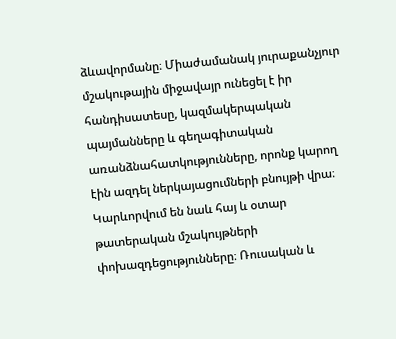ձևավորմանը։ Միաժամանակ յուրաքանչյուր մշակութային միջավայր ունեցել է իր հանդիսատեսը, կազմակերպական պայմանները և գեղագիտական առանձնահատկությունները, որոնք կարող էին ազդել ներկայացումների բնույթի վրա։ Կարևորվում են նաև հայ և օտար թատերական մշակույթների փոխազդեցությունները։ Ռուսական և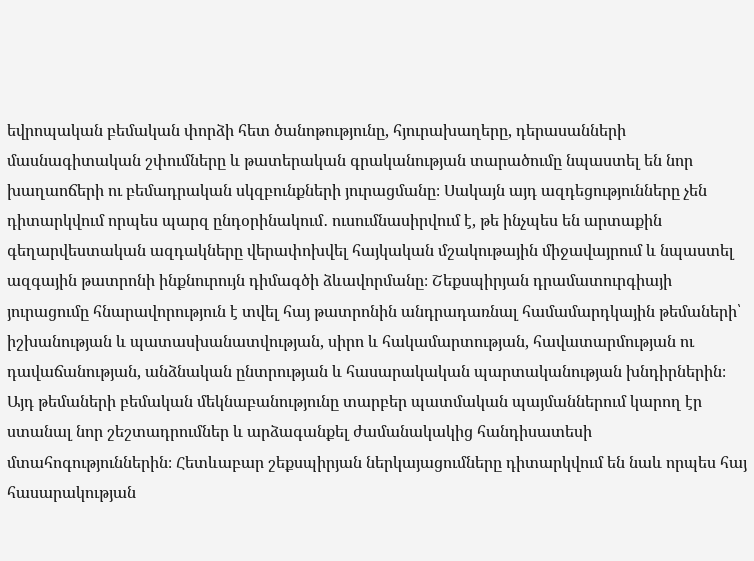եվրոպական բեմական փորձի հետ ծանոթությունը, հյուրախաղերը, դերասանների մասնագիտական շփումները և թատերական գրականության տարածումը նպաստել են նոր խաղաոճերի ու բեմադրական սկզբունքների յուրացմանը։ Սակայն այդ ազդեցությունները չեն դիտարկվում որպես պարզ ընդօրինակում․ ուսումնասիրվում է, թե ինչպես են արտաքին գեղարվեստական ազդակները վերափոխվել հայկական մշակութային միջավայրում և նպաստել ազգային թատրոնի ինքնուրույն դիմագծի ձևավորմանը։ Շեքսպիրյան դրամատուրգիայի յուրացումը հնարավորություն է տվել հայ թատրոնին անդրադառնալ համամարդկային թեմաների՝ իշխանության և պատասխանատվության, սիրո և հակամարտության, հավատարմության ու դավաճանության, անձնական ընտրության և հասարակական պարտականության խնդիրներին։ Այդ թեմաների բեմական մեկնաբանությունը տարբեր պատմական պայմաններում կարող էր ստանալ նոր շեշտադրումներ և արձագանքել ժամանակակից հանդիսատեսի մտահոգություններին։ Հետևաբար շեքսպիրյան ներկայացումները դիտարկվում են նաև որպես հայ հասարակության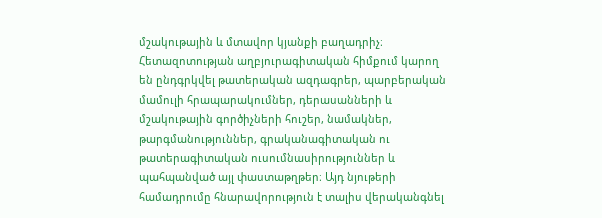մշակութային և մտավոր կյանքի բաղադրիչ։ Հետազոտության աղբյուրագիտական հիմքում կարող են ընդգրկվել թատերական ազդագրեր, պարբերական մամուլի հրապարակումներ, դերասանների և մշակութային գործիչների հուշեր, նամակներ, թարգմանություններ, գրականագիտական ու թատերագիտական ուսումնասիրություններ և պահպանված այլ փաստաթղթեր։ Այդ նյութերի համադրումը հնարավորություն է տալիս վերականգնել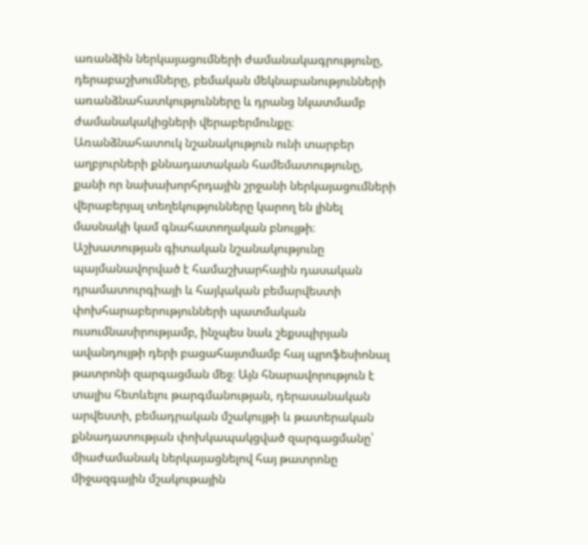առանձին ներկայացումների ժամանակագրությունը, դերաբաշխումները, բեմական մեկնաբանությունների առանձնահատկությունները և դրանց նկատմամբ ժամանակակիցների վերաբերմունքը։ Առանձնահատուկ նշանակություն ունի տարբեր աղբյուրների քննադատական համեմատությունը, քանի որ նախախորհրդային շրջանի ներկայացումների վերաբերյալ տեղեկությունները կարող են լինել մասնակի կամ գնահատողական բնույթի։ Աշխատության գիտական նշանակությունը պայմանավորված է համաշխարհային դասական դրամատուրգիայի և հայկական բեմարվեստի փոխհարաբերությունների պատմական ուսումնասիրությամբ, ինչպես նաև շեքսպիրյան ավանդույթի դերի բացահայտմամբ հայ պրոֆեսիոնալ թատրոնի զարգացման մեջ։ Այն հնարավորություն է տալիս հետևելու թարգմանության, դերասանական արվեստի, բեմադրական մշակույթի և թատերական քննադատության փոխկապակցված զարգացմանը՝ միաժամանակ ներկայացնելով հայ թատրոնը միջազգային մշակութային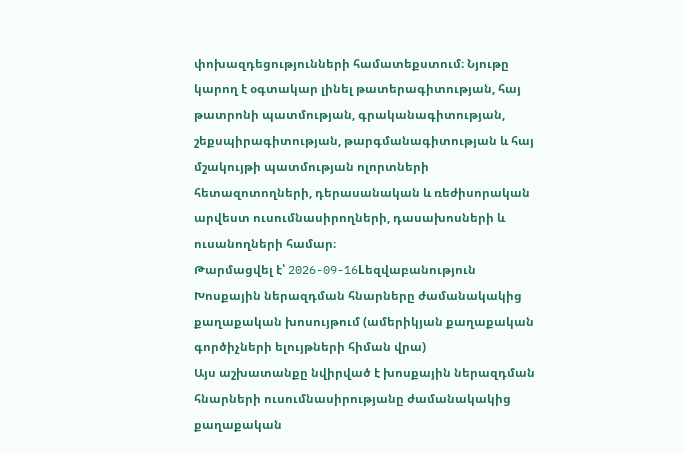փոխազդեցությունների համատեքստում։ Նյութը կարող է օգտակար լինել թատերագիտության, հայ թատրոնի պատմության, գրականագիտության, շեքսպիրագիտության, թարգմանագիտության և հայ մշակույթի պատմության ոլորտների հետազոտողների, դերասանական և ռեժիսորական արվեստ ուսումնասիրողների, դասախոսների և ուսանողների համար։
Թարմացվել է՝ 2026-09-16Lեզվաբանություն
Խոսքային ներազդման հնարները ժամանակակից քաղաքական խոսույթում (ամերիկյան քաղաքական գործիչների ելույթների հիման վրա)
Այս աշխատանքը նվիրված է խոսքային ներազդման հնարների ուսումնասիրությանը ժամանակակից քաղաքական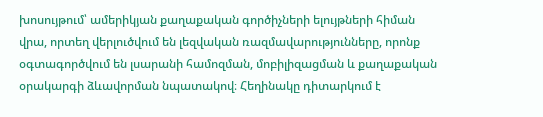խոսույթում՝ ամերիկյան քաղաքական գործիչների ելույթների հիման վրա, որտեղ վերլուծվում են լեզվական ռազմավարությունները, որոնք օգտագործվում են լսարանի համոզման, մոբիլիզացման և քաղաքական օրակարգի ձևավորման նպատակով։ Հեղինակը դիտարկում է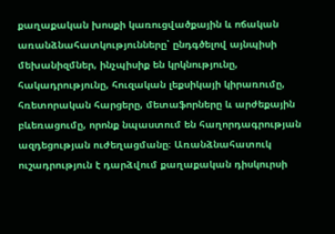քաղաքական խոսքի կառուցվածքային և ոճական առանձնահատկությունները՝ ընդգծելով այնպիսի մեխանիզմներ, ինչպիսիք են կրկնությունը, հակադրությունը, հուզական լեքսիկայի կիրառումը, հռետորական հարցերը, մետաֆորները և արժեքային բևեռացումը, որոնք նպաստում են հաղորդագրության ազդեցության ուժեղացմանը։ Առանձնահատուկ ուշադրություն է դարձվում քաղաքական դիսկուրսի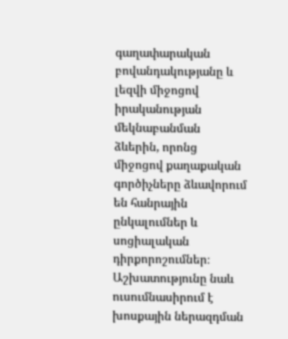գաղափարական բովանդակությանը և լեզվի միջոցով իրականության մեկնաբանման ձևերին, որոնց միջոցով քաղաքական գործիչները ձևավորում են հանրային ընկալումներ և սոցիալական դիրքորոշումներ։ Աշխատությունը նաև ուսումնասիրում է խոսքային ներազդման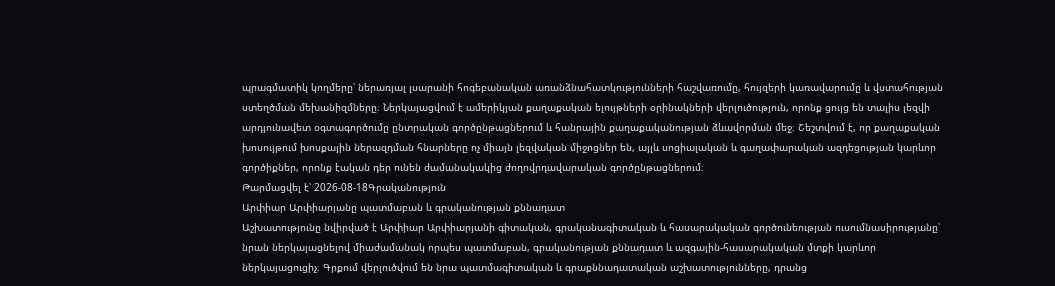պրագմատիկ կողմերը՝ ներառյալ լսարանի հոգեբանական առանձնահատկությունների հաշվառումը, հույզերի կառավարումը և վստահության ստեղծման մեխանիզմները։ Ներկայացվում է ամերիկյան քաղաքական ելույթների օրինակների վերլուծություն, որոնք ցույց են տալիս լեզվի արդյունավետ օգտագործումը ընտրական գործընթացներում և հանրային քաղաքականության ձևավորման մեջ։ Շեշտվում է, որ քաղաքական խոսույթում խոսքային ներազդման հնարները ոչ միայն լեզվական միջոցներ են, այլև սոցիալական և գաղափարական ազդեցության կարևոր գործիքներ, որոնք էական դեր ունեն ժամանակակից ժողովրդավարական գործընթացներում։
Թարմացվել է՝ 2026-08-18Գրականություն
Արփիար Արփիարյանը պատմաբան և գրականության քննադատ
Աշխատությունը նվիրված է Արփիար Արփիարյանի գիտական, գրականագիտական և հասարակական գործունեության ուսումնասիրությանը՝ նրան ներկայացնելով միաժամանակ որպես պատմաբան, գրականության քննադատ և ազգային-հասարակական մտքի կարևոր ներկայացուցիչ։ Գրքում վերլուծվում են նրա պատմագիտական և գրաքննադատական աշխատությունները, դրանց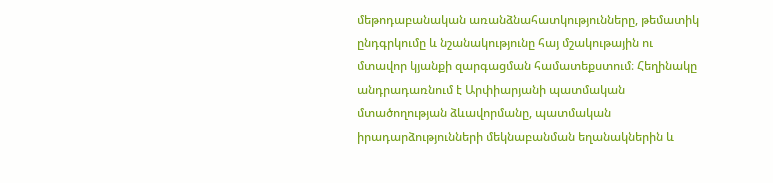մեթոդաբանական առանձնահատկությունները, թեմատիկ ընդգրկումը և նշանակությունը հայ մշակութային ու մտավոր կյանքի զարգացման համատեքստում։ Հեղինակը անդրադառնում է Արփիարյանի պատմական մտածողության ձևավորմանը, պատմական իրադարձությունների մեկնաբանման եղանակներին և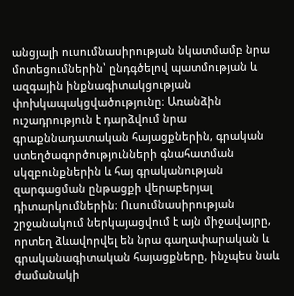անցյալի ուսումնասիրության նկատմամբ նրա մոտեցումներին՝ ընդգծելով պատմության և ազգային ինքնագիտակցության փոխկապակցվածությունը։ Առանձին ուշադրություն է դարձվում նրա գրաքննադատական հայացքներին, գրական ստեղծագործությունների գնահատման սկզբունքներին և հայ գրականության զարգացման ընթացքի վերաբերյալ դիտարկումներին։ Ուսումնասիրության շրջանակում ներկայացվում է այն միջավայրը, որտեղ ձևավորվել են նրա գաղափարական և գրականագիտական հայացքները, ինչպես նաև ժամանակի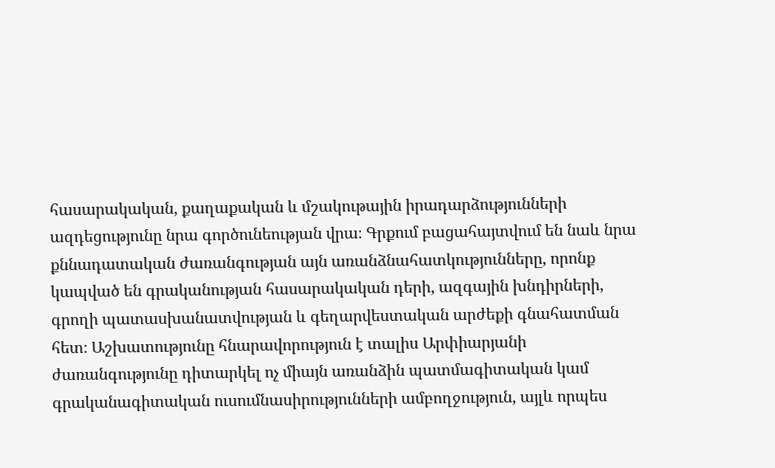հասարակական, քաղաքական և մշակութային իրադարձությունների ազդեցությունը նրա գործունեության վրա։ Գրքում բացահայտվում են նաև նրա քննադատական ժառանգության այն առանձնահատկությունները, որոնք կապված են գրականության հասարակական դերի, ազգային խնդիրների, գրողի պատասխանատվության և գեղարվեստական արժեքի գնահատման հետ։ Աշխատությունը հնարավորություն է տալիս Արփիարյանի ժառանգությունը դիտարկել ոչ միայն առանձին պատմագիտական կամ գրականագիտական ուսումնասիրությունների ամբողջություն, այլև որպես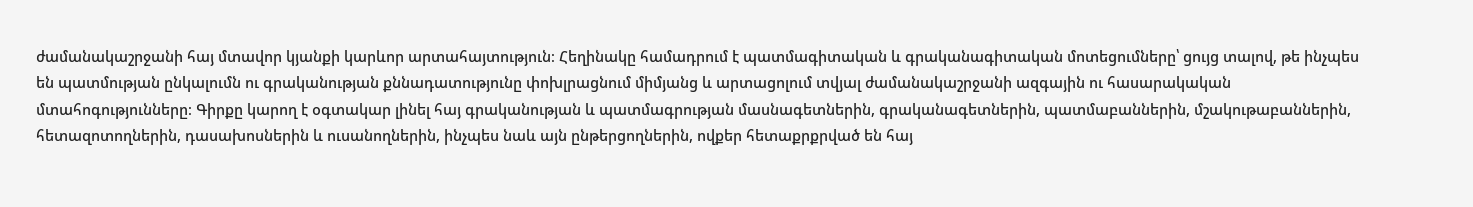ժամանակաշրջանի հայ մտավոր կյանքի կարևոր արտահայտություն։ Հեղինակը համադրում է պատմագիտական և գրականագիտական մոտեցումները՝ ցույց տալով, թե ինչպես են պատմության ընկալումն ու գրականության քննադատությունը փոխլրացնում միմյանց և արտացոլում տվյալ ժամանակաշրջանի ազգային ու հասարակական մտահոգությունները։ Գիրքը կարող է օգտակար լինել հայ գրականության և պատմագրության մասնագետներին, գրականագետներին, պատմաբաններին, մշակութաբաններին, հետազոտողներին, դասախոսներին և ուսանողներին, ինչպես նաև այն ընթերցողներին, ովքեր հետաքրքրված են հայ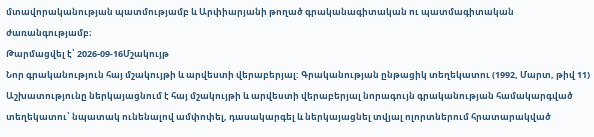մտավորականության պատմությամբ և Արփիարյանի թողած գրականագիտական ու պատմագիտական ժառանգությամբ։
Թարմացվել է՝ 2026-09-16Մշակույթ
Նոր գրականություն հայ մշակույթի և արվեստի վերաբերյալ: Գրականության ընթացիկ տեղեկատու (1992, Մարտ, թիվ 11)
Աշխատությունը ներկայացնում է հայ մշակույթի և արվեստի վերաբերյալ նորագույն գրականության համակարգված տեղեկատու՝ նպատակ ունենալով ամփոփել, դասակարգել և ներկայացնել տվյալ ոլորտներում հրատարակված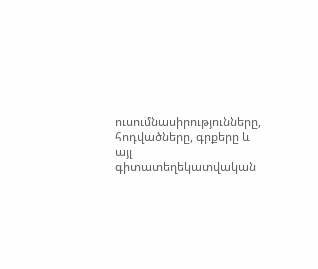ուսումնասիրությունները, հոդվածները, գրքերը և այլ գիտատեղեկատվական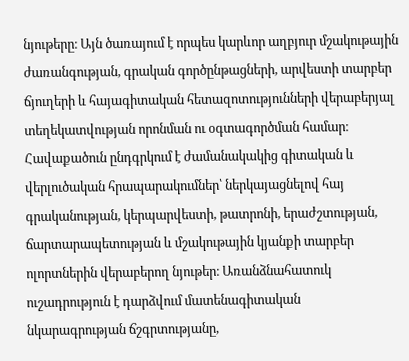նյութերը։ Այն ծառայում է որպես կարևոր աղբյուր մշակութային ժառանգության, գրական գործընթացների, արվեստի տարբեր ճյուղերի և հայագիտական հետազոտությունների վերաբերյալ տեղեկատվության որոնման ու օգտագործման համար։ Հավաքածուն ընդգրկում է ժամանակակից գիտական և վերլուծական հրապարակումներ՝ ներկայացնելով հայ գրականության, կերպարվեստի, թատրոնի, երաժշտության, ճարտարապետության և մշակութային կյանքի տարբեր ոլորտներին վերաբերող նյութեր։ Առանձնահատուկ ուշադրություն է դարձվում մատենագիտական նկարագրության ճշգրտությանը,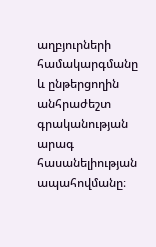աղբյուրների համակարգմանը և ընթերցողին անհրաժեշտ գրականության արագ հասանելիության ապահովմանը։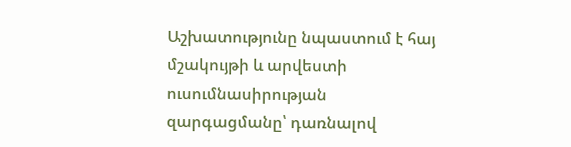Աշխատությունը նպաստում է հայ մշակույթի և արվեստի ուսումնասիրության զարգացմանը՝ դառնալով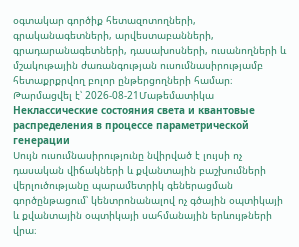օգտակար գործիք հետազոտողների, գրականագետների, արվեստաբանների, գրադարանագետների, դասախոսների, ուսանողների և մշակութային ժառանգության ուսումնասիրությամբ հետաքրքրվող բոլոր ընթերցողների համար։
Թարմացվել է՝ 2026-08-21Մաթեմատիկա
Неклассические состояния света и квантовые распределения в процессе параметрической генерации
Սույն ուսումնասիրությունը նվիրված է լույսի ոչ դասական վիճակների և քվանտային բաշխումների վերլուծությանը պարամետրիկ գեներացման գործընթացում՝ կենտրոնանալով ոչ գծային օպտիկայի և քվանտային օպտիկայի սահմանային երևույթների վրա։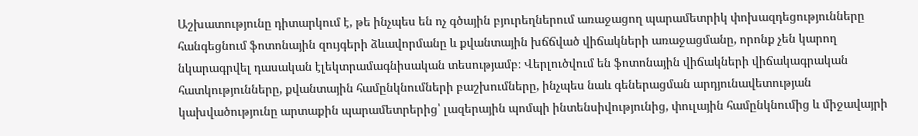Աշխատությունը դիտարկում է, թե ինչպես են ոչ գծային բյուրեղներում առաջացող պարամետրիկ փոխազդեցությունները հանգեցնում ֆոտոնային զույգերի ձևավորմանը և քվանտային խճճված վիճակների առաջացմանը, որոնք չեն կարող նկարագրվել դասական էլեկտրամագնիսական տեսությամբ։ Վերլուծվում են ֆոտոնային վիճակների վիճակագրական հատկությունները, քվանտային համընկնումների բաշխումները, ինչպես նաև գեներացման արդյունավետության կախվածությունը արտաքին պարամետրերից՝ լազերային պոմպի ինտենսիվությունից, փուլային համընկնումից և միջավայրի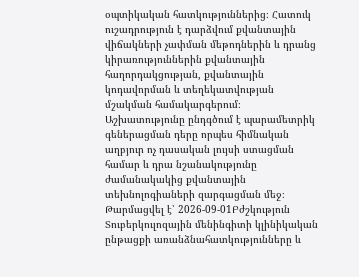օպտիկական հատկություններից։ Հատուկ ուշադրություն է դարձվում քվանտային վիճակների չափման մեթոդներին և դրանց կիրառություններին քվանտային հաղորդակցության, քվանտային կոդավորման և տեղեկատվության մշակման համակարգերում։ Աշխատությունը ընդգծում է պարամետրիկ գեներացման դերը որպես հիմնական աղբյուր ոչ դասական լույսի ստացման համար և դրա նշանակությունը ժամանակակից քվանտային տեխնոլոգիաների զարգացման մեջ։
Թարմացվել է՝ 2026-09-01Բժշկություն
Տուբերկուլոզային մենինգիտի կլինիկական ընթացքի առանձնահատկությունները և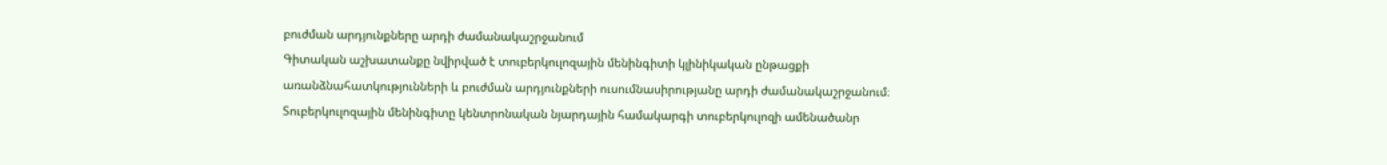բուժման արդյունքները արդի ժամանակաշրջանում
Գիտական աշխատանքը նվիրված է տուբերկուլոզային մենինգիտի կլինիկական ընթացքի առանձնահատկությունների և բուժման արդյունքների ուսումնասիրությանը արդի ժամանակաշրջանում։ Տուբերկուլոզային մենինգիտը կենտրոնական նյարդային համակարգի տուբերկուլոզի ամենածանր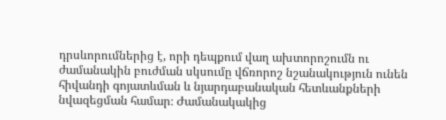դրսևորումներից է, որի դեպքում վաղ ախտորոշումն ու ժամանակին բուժման սկսումը վճռորոշ նշանակություն ունեն հիվանդի գոյատևման և նյարդաբանական հետևանքների նվազեցման համար։ Ժամանակակից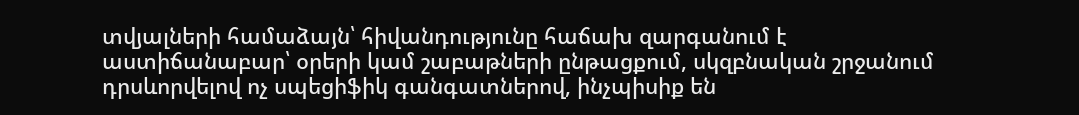տվյալների համաձայն՝ հիվանդությունը հաճախ զարգանում է աստիճանաբար՝ օրերի կամ շաբաթների ընթացքում, սկզբնական շրջանում դրսևորվելով ոչ սպեցիֆիկ գանգատներով, ինչպիսիք են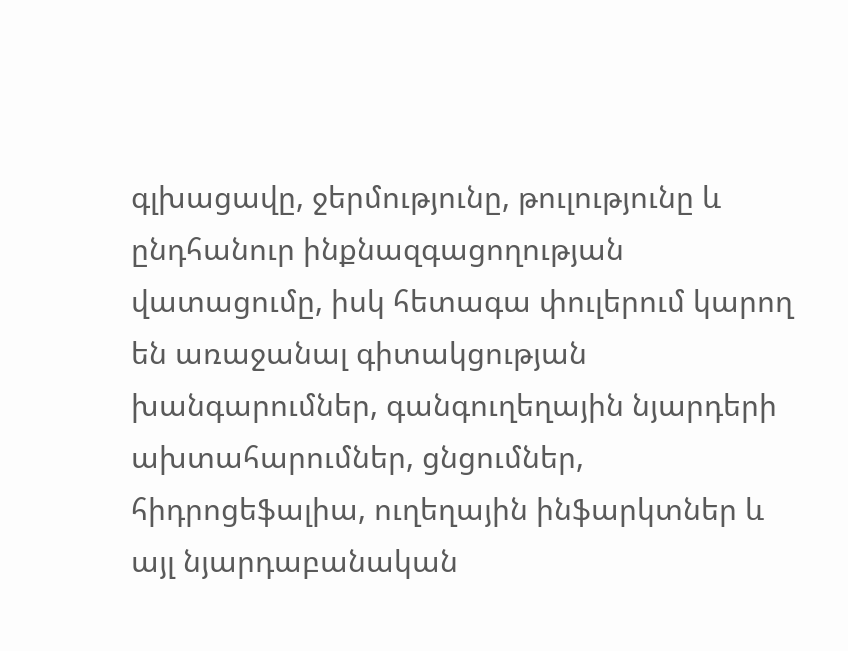գլխացավը, ջերմությունը, թուլությունը և ընդհանուր ինքնազգացողության վատացումը, իսկ հետագա փուլերում կարող են առաջանալ գիտակցության խանգարումներ, գանգուղեղային նյարդերի ախտահարումներ, ցնցումներ, հիդրոցեֆալիա, ուղեղային ինֆարկտներ և այլ նյարդաբանական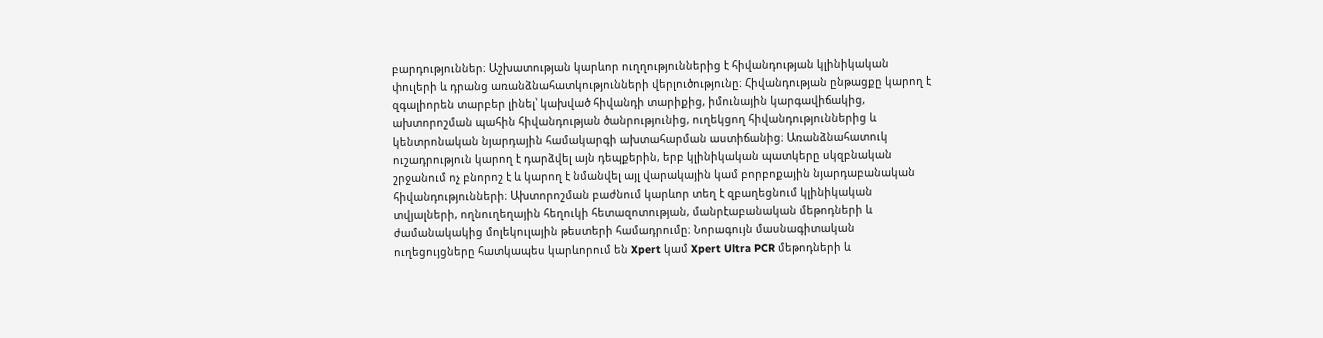բարդություններ։ Աշխատության կարևոր ուղղություններից է հիվանդության կլինիկական փուլերի և դրանց առանձնահատկությունների վերլուծությունը։ Հիվանդության ընթացքը կարող է զգալիորեն տարբեր լինել՝ կախված հիվանդի տարիքից, իմունային կարգավիճակից, ախտորոշման պահին հիվանդության ծանրությունից, ուղեկցող հիվանդություններից և կենտրոնական նյարդային համակարգի ախտահարման աստիճանից։ Առանձնահատուկ ուշադրություն կարող է դարձվել այն դեպքերին, երբ կլինիկական պատկերը սկզբնական շրջանում ոչ բնորոշ է և կարող է նմանվել այլ վարակային կամ բորբոքային նյարդաբանական հիվանդությունների։ Ախտորոշման բաժնում կարևոր տեղ է զբաղեցնում կլինիկական տվյալների, ողնուղեղային հեղուկի հետազոտության, մանրէաբանական մեթոդների և ժամանակակից մոլեկուլային թեստերի համադրումը։ Նորագույն մասնագիտական ուղեցույցները հատկապես կարևորում են Xpert կամ Xpert Ultra PCR մեթոդների և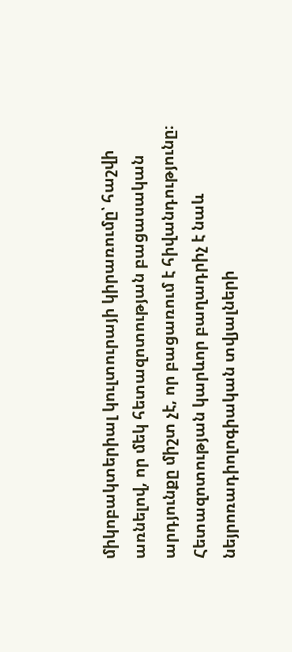միկոբակտերիալ կուլտուրայի կիրառումը՝ հաշվի առնելով, որ մեկ հետազոտության բացասական արդյունքը միշտ չէ, որ բացառում է հիվանդությունը։ Հետազոտության կարևոր բաղադրիչ է նաև նեյրոռադիոլոգիական տվյալների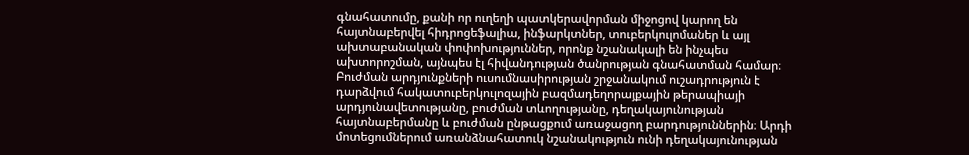գնահատումը, քանի որ ուղեղի պատկերավորման միջոցով կարող են հայտնաբերվել հիդրոցեֆալիա, ինֆարկտներ, տուբերկուլոմաներ և այլ ախտաբանական փոփոխություններ, որոնք նշանակալի են ինչպես ախտորոշման, այնպես էլ հիվանդության ծանրության գնահատման համար։ Բուժման արդյունքների ուսումնասիրության շրջանակում ուշադրություն է դարձվում հակատուբերկուլոզային բազմադեղորայքային թերապիայի արդյունավետությանը, բուժման տևողությանը, դեղակայունության հայտնաբերմանը և բուժման ընթացքում առաջացող բարդություններին։ Արդի մոտեցումներում առանձնահատուկ նշանակություն ունի դեղակայունության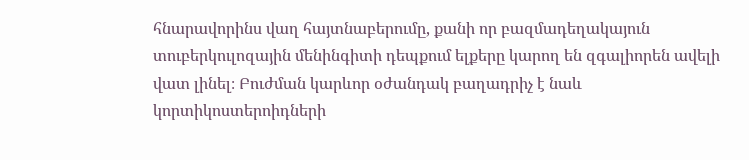հնարավորինս վաղ հայտնաբերումը, քանի որ բազմադեղակայուն տուբերկուլոզային մենինգիտի դեպքում ելքերը կարող են զգալիորեն ավելի վատ լինել։ Բուժման կարևոր օժանդակ բաղադրիչ է նաև կորտիկոստերոիդների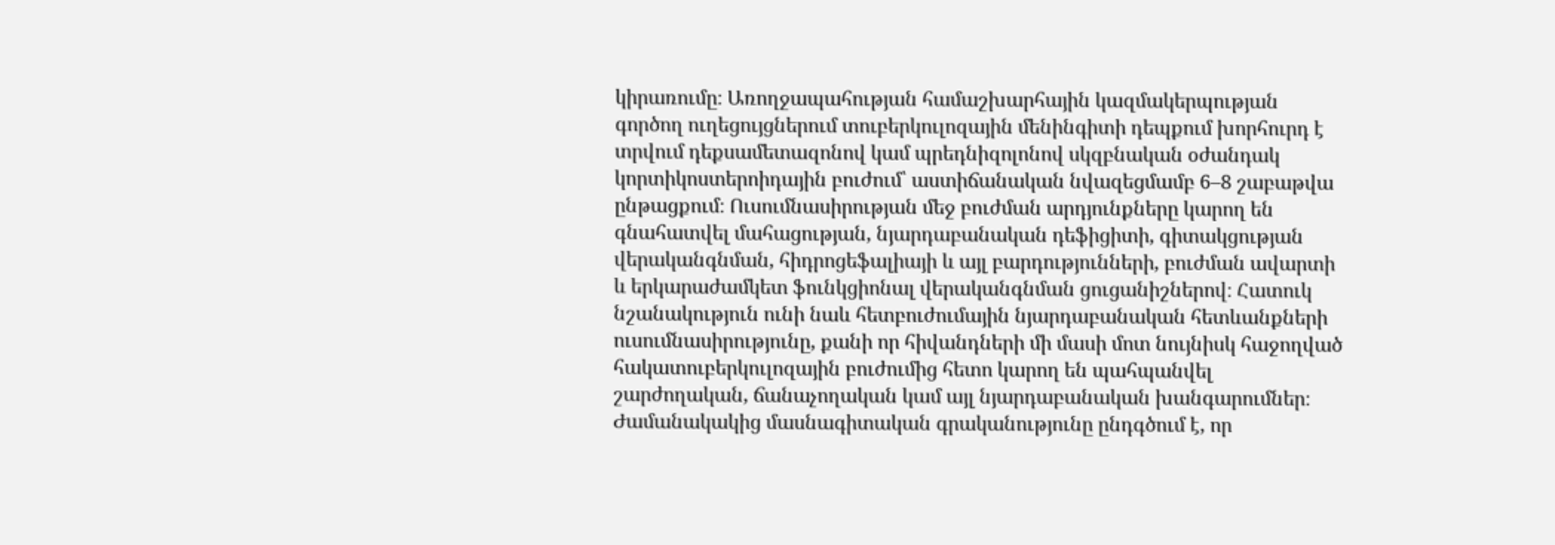կիրառումը։ Առողջապահության համաշխարհային կազմակերպության գործող ուղեցույցներում տուբերկուլոզային մենինգիտի դեպքում խորհուրդ է տրվում դեքսամետազոնով կամ պրեդնիզոլոնով սկզբնական օժանդակ կորտիկոստերոիդային բուժում՝ աստիճանական նվազեցմամբ 6–8 շաբաթվա ընթացքում։ Ուսումնասիրության մեջ բուժման արդյունքները կարող են գնահատվել մահացության, նյարդաբանական դեֆիցիտի, գիտակցության վերականգնման, հիդրոցեֆալիայի և այլ բարդությունների, բուժման ավարտի և երկարաժամկետ ֆունկցիոնալ վերականգնման ցուցանիշներով։ Հատուկ նշանակություն ունի նաև հետբուժումային նյարդաբանական հետևանքների ուսումնասիրությունը, քանի որ հիվանդների մի մասի մոտ նույնիսկ հաջողված հակատուբերկուլոզային բուժումից հետո կարող են պահպանվել շարժողական, ճանաչողական կամ այլ նյարդաբանական խանգարումներ։ Ժամանակակից մասնագիտական գրականությունը ընդգծում է, որ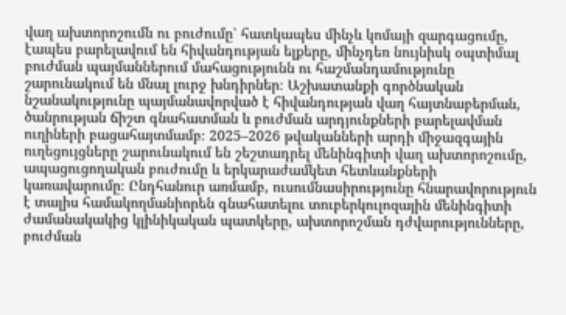վաղ ախտորոշումն ու բուժումը՝ հատկապես մինչև կոմայի զարգացումը, էապես բարելավում են հիվանդության ելքերը, մինչդեռ նույնիսկ օպտիմալ բուժման պայմաններում մահացությունն ու հաշմանդամությունը շարունակում են մնալ լուրջ խնդիրներ։ Աշխատանքի գործնական նշանակությունը պայմանավորված է հիվանդության վաղ հայտնաբերման, ծանրության ճիշտ գնահատման և բուժման արդյունքների բարելավման ուղիների բացահայտմամբ։ 2025–2026 թվականների արդի միջազգային ուղեցույցները շարունակում են շեշտադրել մենինգիտի վաղ ախտորոշումը, ապացուցողական բուժումը և երկարաժամկետ հետևանքների կառավարումը։ Ընդհանուր առմամբ, ուսումնասիրությունը հնարավորություն է տալիս համակողմանիորեն գնահատելու տուբերկուլոզային մենինգիտի ժամանակակից կլինիկական պատկերը, ախտորոշման դժվարությունները, բուժման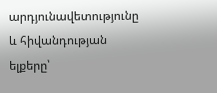արդյունավետությունը և հիվանդության ելքերը՝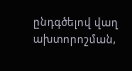ընդգծելով վաղ ախտորոշման,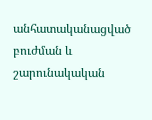անհատականացված բուժման և շարունակական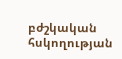բժշկական հսկողության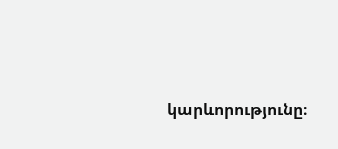կարևորությունը։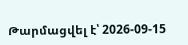Թարմացվել է՝ 2026-09-15